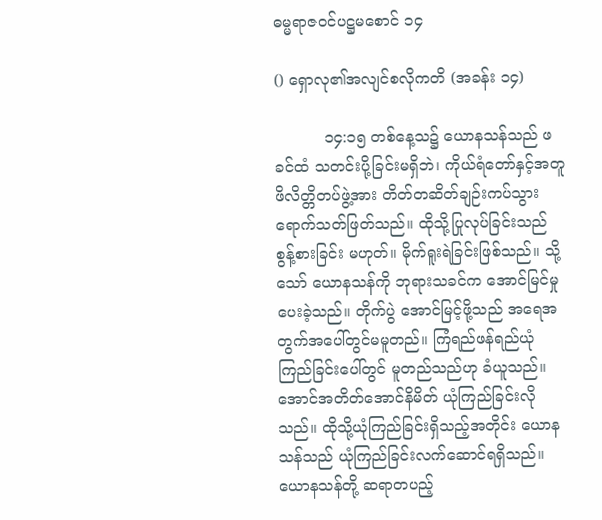ဓမ္မရာဇဝင်ပဋ္ဌမစောင် ၁၄

() ရှောလု၏အလျင်စလိုကတိ (အခန်း ၁၄)

          ၁၄:၁၅ တစ်နေ့သ၌ ယောနသန်သည် ဖခင်ထံ သတင်းပို့ခြင်းမရှိဘဲ၊ ကိုယ်ရံတော်နှင့်အတူ ဖိလိတ္တိတပ်ဖွဲ့အား တိတ်တဆိတ်ချဉ်းကပ်သွားရောက်သတ်ဖြတ်သည်။ ထိုသို့ပြုလုပ်ခြင်းသည် စွန့်စားခြင်း မဟုတ်။ မိုက်ရူးရဲခြင်းဖြစ်သည်။ သို့သော် ယောနသန်ကို ဘုရားသခင်က အောင်မြင်မှုပေးခဲ့သည်။ တိုက်ပွဲ အောင်မြင့်ဖို့သည် အရေအတွက်အပေါ်တွင်မမူတည်။ ကြံရည်ဖန်ရည်ယုံကြည်ခြင်းပေါ်တွင် မူတည်သည်ဟု ခံယူသည်။ အောင်အတိတ်အောင်နိမိတ် ယုံကြည်ခြင်းလိုသည်။ ထိုသို့ယုံကြည်ခြင်းရှိသည့်အတိုင်း ယောနသန်သည် ယုံကြည်ခြင်းလက်ဆောင်ရရှိသည်။ ယောနသန်တို့ ဆရာတပည့်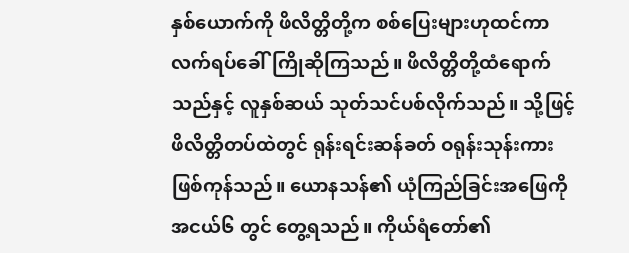နှစ်ယောက်ကို ဖိလိတ္တိတို့က စစ်ပြေးများဟုထင်ကာ လက်ရပ်ခေါ်ကြိုဆိုကြသည်။ ဖိလိတ္တိတို့ထံရောက်သည်နှင့် လူနှစ်ဆယ် သုတ်သင်ပစ်လိုက်သည်။ သို့ဖြင့်ဖိလိတ္တိတပ်ထဲတွင် ရုန်းရင်းဆန်ခတ် ဝရုန်းသုန်းကား ဖြစ်ကုန်သည်။ ယောနသန်၏ ယုံကြည်ခြင်းအဖြေကို အငယ်၆ တွင် တွေ့ရသည်။ ကိုယ်ရံတော်၏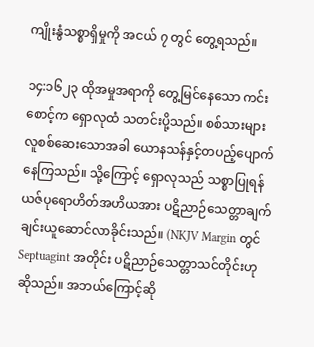ကျိုးနွံသစ္စာရှိမှုကို အငယ် ၇ တွင် တွေ့ရသည်။

၁၄:၁၆၂၃ ထိုအမှုအရာကို တွေ့မြင်နေသော ကင်းစောင့်က ရှောလုထံ သတင်းပို့သည်။ စစ်သားများ လူစစ်ဆေးသောအခါ ယောနသန်နှင့်တပည့်ပျောက်နေကြသည်။ သို့ကြောင့် ရှောလုသည် သစ္စာပြုရန် ယဇ်ပုရောဟိတ်အဟိယအား ပဋိညာဉ်သေတ္တာချက်ချင်းယူဆောင်လာခိုင်းသည်။ (NKJV Margin တွင် Septuagint အတိုင်း ပဋိညာဉ်သေတ္တာသင်တိုင်းဟု ဆိုသည်။ အဘယ်ကြောင့်ဆို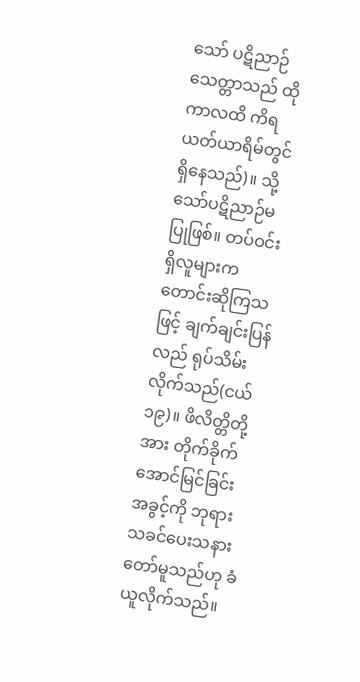သော် ပဋိညာဉ်သေတ္တာသည် ထိုကာလထိ ကိရယတ်ယာရိမ်တွင် ရှိနေသည်)။ သို့သော်ပဋိညာဉ်မပြုဖြစ်။ တပ်ဝင်းရှိလူများက တောင်းဆိုကြသဖြင့် ချက်ချင်းပြန်လည် ရုပ်သိမ်းလိုက်သည်(ငယ်၁၉)။ ဖိလိတ္တိတို့အား တိုက်ခိုက် အောင်မြင်ခြင်း အခွင့်ကို ဘုရားသခင်ပေးသနားတော်မူသည်ဟု ခံယူလိုက်သည်။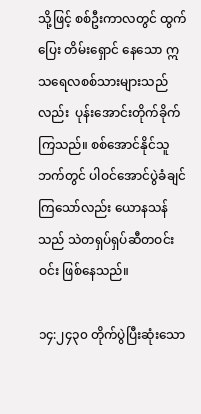သို့ဖြင့် စစ်ဦးကာလတွင် ထွက်ပြေး တိမ်းရှောင် နေသော ဣသရေလစစ်သားများသည်လည်း  ပုန်းအောင်းတိုက်ခိုက် ကြသည်။ စစ်အောင်နိုင်သူဘက်တွင် ပါဝင်အောင်ပွဲခံချင်ကြသော်လည်း ယောနသန်သည် သဲတရှပ်ရှပ်ဆီတဝင်းဝင်း ဖြစ်နေသည်။

၁၄:၂၄၃၀ တိုက်ပွဲပြီးဆုံးသော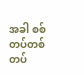အခါ စစ်တပ်တစ်တပ်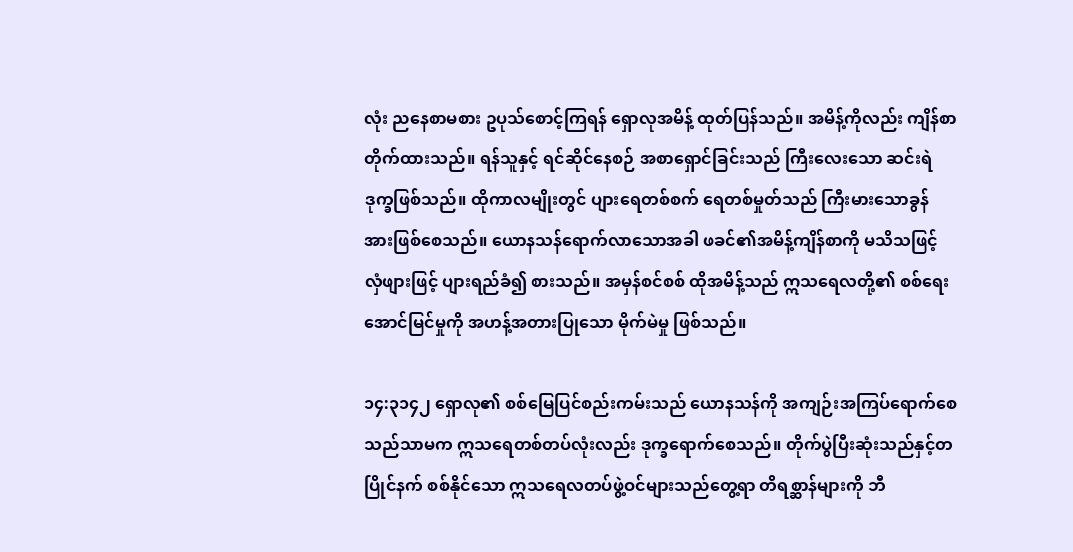လုံး ညနေစာမစား ဥပုသ်စောင့်ကြရန် ရှောလုအမိန့် ထုတ်ပြန်သည်။ အမိန့်ကိုလည်း ကျိန်စာတိုက်ထားသည်။ ရန်သူနှင့် ရင်ဆိုင်နေစဉ် အစာရှောင်ခြင်းသည် ကြီးလေးသော ဆင်းရဲဒုက္ခဖြစ်သည်။ ထိုကာလမျိုးတွင် ပျားရေတစ်စက် ရေတစ်မှုတ်သည် ကြီးမားသောခွန်အားဖြစ်စေသည်။ ယောနသန်ရောက်လာသောအခါ ဖခင်၏အမိန့်ကျိန်စာကို မသိသဖြင့် လှံဖျားဖြင့် ပျားရည်ခံ၍ စားသည်။ အမှန်စင်စစ် ထိုအမိန့်သည် ဣသရေလတို့၏ စစ်ရေးအောင်မြင်မှုကို အဟန့်အတားပြုသော မိုက်မဲမှု ဖြစ်သည်။

၁၄:၃၁၄၂ ရှောလု၏ စစ်မြေပြင်စည်းကမ်းသည် ယောနသန်ကို အကျဉ်းအကြပ်ရောက်စေသည်သာမက ဣသရေတစ်တပ်လုံးလည်း ဒုက္ခရောက်စေသည်။ တိုက်ပွဲပြီးဆုံးသည်နှင့်တပြိုင်နက် စစ်နိုင်သော ဣသရေလတပ်ဖွဲ့ဝင်များသည်တွေ့ရာ တိရစ္ဆာန်များကို ဘီ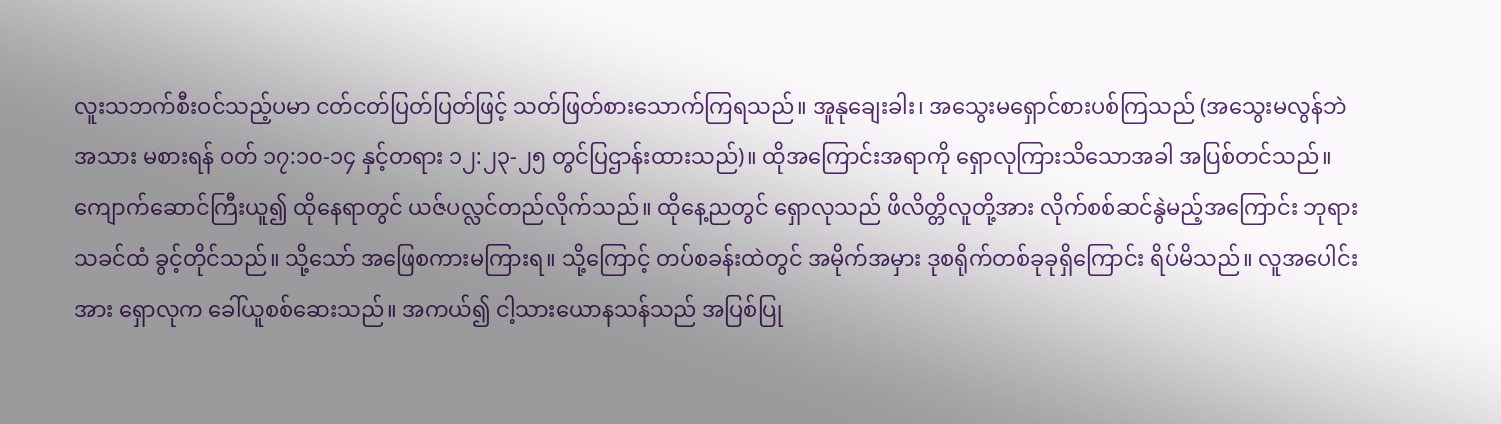လူးသဘက်စီးဝင်သည့်ပမာ ငတ်ငတ်ပြတ်ပြတ်ဖြင့် သတ်ဖြတ်စားသောက်ကြရသည်။ အူနုချေးခါး၊ အသွေးမရှောင်စားပစ်ကြသည် (အသွေးမလွန်ဘဲအသား မစားရန် ဝတ် ၁၇:၁၀-၁၄ နှင့်တရား ၁၂:၂၃-၂၅ တွင်ပြဌာန်းထားသည်)။ ထိုအကြောင်းအရာကို ရှောလုကြားသိသောအခါ အပြစ်တင်သည်။ ကျောက်ဆောင်ကြီးယူ၍ ထိုနေရာတွင် ယဇ်ပလ္လင်တည်လိုက်သည်။ ထိုနေ့ညတွင် ရှောလုသည် ဖိလိတ္တိလူတို့အား လိုက်စစ်ဆင်နွဲမည့်အကြောင်း ဘုရားသခင်ထံ ခွင့်တိုင်သည်။ သို့သော် အဖြေစကားမကြားရ။ သို့ကြောင့် တပ်စခန်းထဲတွင် အမိုက်အမှား ဒုစရိုက်တစ်ခုခုရှိကြောင်း ရိပ်မိသည်။ လူအပေါင်းအား ရှောလုက ခေါ်ယူစစ်ဆေးသည်။ အကယ်၍ ငါ့သားယောနသန်သည် အပြစ်ပြု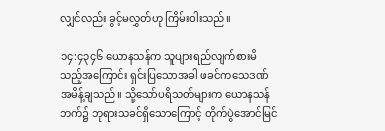လျှင်လည်း ခွင့်မလွှတ်ဟု ကြိမ်းဝါးသည်။

၁၄:၄၃၄၆ ယောနသန်က သူပျားရည်လျက်စားမိသည့်အကြောင်း ရှင်းပြသောအခါ ဖခင်ကသေဒဏ် အမိန့်ချသည်။ သို့သော်ပရိသတ်များက ယောနသန်ဘက်၌ ဘုရားသခင်ရှိသောကြောင့် တိုက်ပွဲအောင်မြင်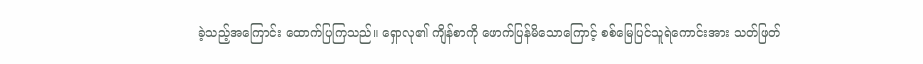ခဲ့သည့်အကြောင်း ထောက်ပြကြသည်။ ရှောလု၏ ကျိန်စာကို ဖောက်ပြန်မိသောကြောင့် စစ်မြေပြင်သူရဲကောင်းအား သတ်ဖြတ်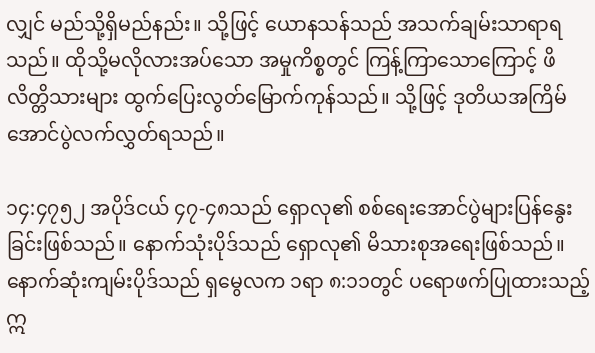လျှင် မည်သို့ရှိမည်နည်း။ သို့ဖြင့် ယောနသန်သည် အသက်ချမ်းသာရာရသည်။ ထိုသို့မလိုလားအပ်သော အမှုကိစ္စတွင် ကြန့်ကြာသောကြောင့် ဖိလိတ္တိသားများ ထွက်ပြေးလွတ်မြောက်ကုန်သည်။ သို့ဖြင့် ဒုတိယအကြိမ် အောင်ပွဲလက်လွှတ်ရသည်။

၁၄:၄၇၅၂ အပိုဒ်ငယ် ၄၇-၄၈သည် ရှောလု၏ စစ်ရေးအောင်ပွဲများပြန်နွေးခြင်းဖြစ်သည်။ နောက်သုံးပိုဒ်သည် ရှောလု၏ မိသားစုအရေးဖြစ်သည်။ နောက်ဆုံးကျမ်းပိုဒ်သည် ရှမွေလက ၁ရာ ၈:၁၁တွင် ပရောဖက်ပြုထားသည့် ဣ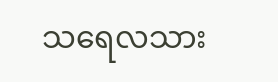သရေလသား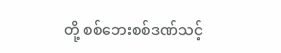တို့ စစ်ဘေးစစ်ဒဏ်သင့်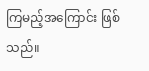ကြမည့်အကြောင်း ဖြစ်သည်။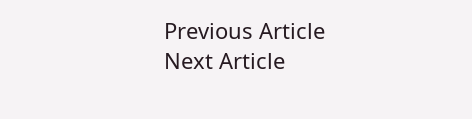Previous Article
Next Article